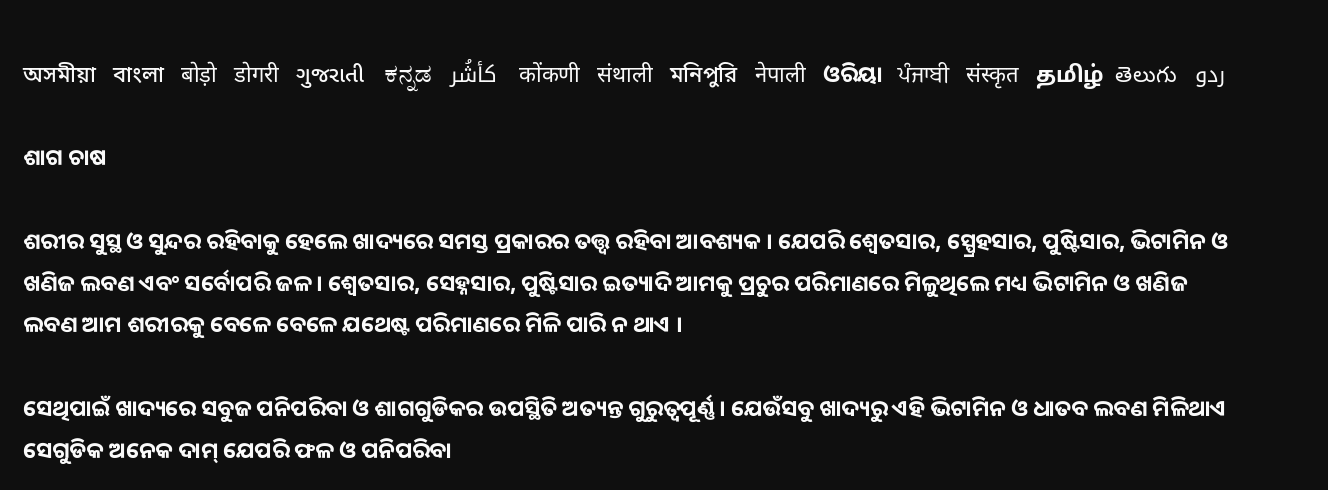অসমীয়া   বাংলা   बोड़ो   डोगरी   ગુજરાતી   ಕನ್ನಡ   كأشُر   कोंकणी   संथाली   মনিপুরি   नेपाली   ଓରିୟା   ਪੰਜਾਬੀ   संस्कृत   தமிழ்  తెలుగు   ردو

ଶାଗ ଚାଷ

ଶରୀର ସୁସ୍ଥ ଓ ସୁନ୍ଦର ରହିବାକୁ ହେଲେ ଖାଦ୍ୟରେ ସମସ୍ତ ପ୍ରକାରର ତତ୍ତ୍ଵ ରହିବା ଆବଶ୍ୟକ । ଯେପରି ଶ୍ଵେତସାର, ସ୍ପ୍ରେହସାର, ପୁଷ୍ଟିସାର, ଭିଟାମିନ ଓ ଖଣିଜ ଲବଣ ଏବଂ ସର୍ବୋପରି ଜଳ । ଶ୍ଵେତସାର, ସେହ୍ନସାର, ପୁଷ୍ଟିସାର ଇତ୍ୟାଦି ଆମକୁ ପ୍ରଚୁର ପରିମାଣରେ ମିଳୁଥିଲେ ମଧ୍ୟ ଭିଟାମିନ ଓ ଖଣିଜ ଲବଣ ଆମ ଶରୀରକୁ ବେଳେ ବେଳେ ଯଥେଷ୍ଟ ପରିମାଣରେ ମିଳି ପାରି ନ ଥାଏ ।

ସେଥିପାଇଁ ଖାଦ୍ୟରେ ସବୁଜ ପନିପରିବା ଓ ଶାଗଗୁଡିକର ଉପସ୍ଥିତି ଅତ୍ୟନ୍ତ ଗୁରୁତ୍ଵପୂର୍ଣ୍ଣ । ଯେଉଁସବୁ ଖାଦ୍ୟରୁ ଏହି ଭିଟାମିନ ଓ ଧାତବ ଲବଣ ମିଳିଥାଏ ସେଗୁଡିକ ଅନେକ ଦାମ୍ ଯେପରି ଫଳ ଓ ପନିପରିବା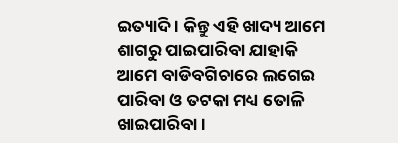ଇତ୍ୟାଦି । କିନ୍ତୁ ଏହି ଖାଦ୍ୟ ଆମେ ଶାଗରୁ ପାଇପାରିବା ଯାହାକି ଆମେ ବାଡିବଗିଚାରେ ଲଗେଇ ପାରିବା ଓ ତଟକା ମଧ୍ୟ ତୋଳି ଖାଇପାରିବା ।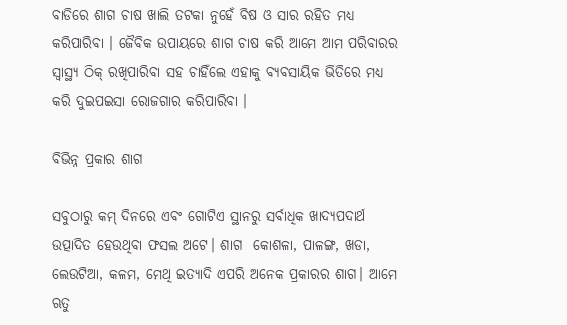ବାଡିରେ ଶାଗ ଚାଷ ଖାଲି ତଟକା ନୁହେଁ ବିଷ ଓ ସାର ରହିତ ମଧ୍ୟ କରିପାରିବା । ଜୈବିକ ଉପାୟରେ ଶାଗ ଚାଷ କରି ଆମେ ଆମ ପରିବାରର ସ୍ଵାସ୍ଥ୍ୟ ଠିକ୍ ରଖିପାରିବା ସହ ଚାହିଁଲେ ଏହାକୁ ବ୍ୟବସାୟିକ ଭିତିରେ ମଧ୍ୟ କରି ଦୁଇପଇସା ରୋଜଗାର କରିପାରିବା ।

ବିଭିନ୍ନ ପ୍ରକାର ଶାଗ

ସବୁଠାରୁ କମ୍ ଦିନରେ ଏବଂ ଗୋଟିଏ ସ୍ଥାନରୁ ସର୍ବାଧିକ ଖାଦ୍ୟପଦାର୍ଥ ଉତ୍ପାଦିତ ହେଉଥିବା ଫସଲ ଅଟେ। ଶାଗ  କୋଶଳା, ପାଳଙ୍ଗ, ଖଡା, ଲେଉଟିଆ, କଳମ, ମେଥି ଇତ୍ୟାଦି ଏପରି ଅନେକ ପ୍ରକାରର ଶାଗ। ଆମେ ଋତୁ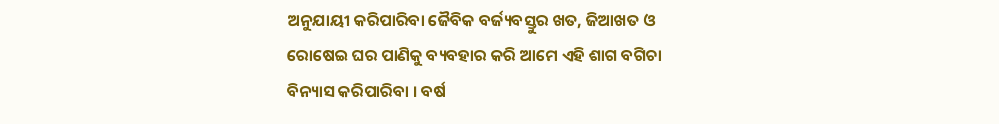ଅନୁଯାୟୀ କରିପାରିବା ଜୈବିକ ବର୍ଜ୍ୟବସ୍ତୁର ଖତ, ଜିଆଖତ ଓ ରୋଷେଇ ଘର ପାଣିକୁ ବ୍ୟବହାର କରି ଆମେ ଏହି ଶାଗ ବଗିଚା ବିନ୍ୟାସ କରିପାରିବା । ବର୍ଷ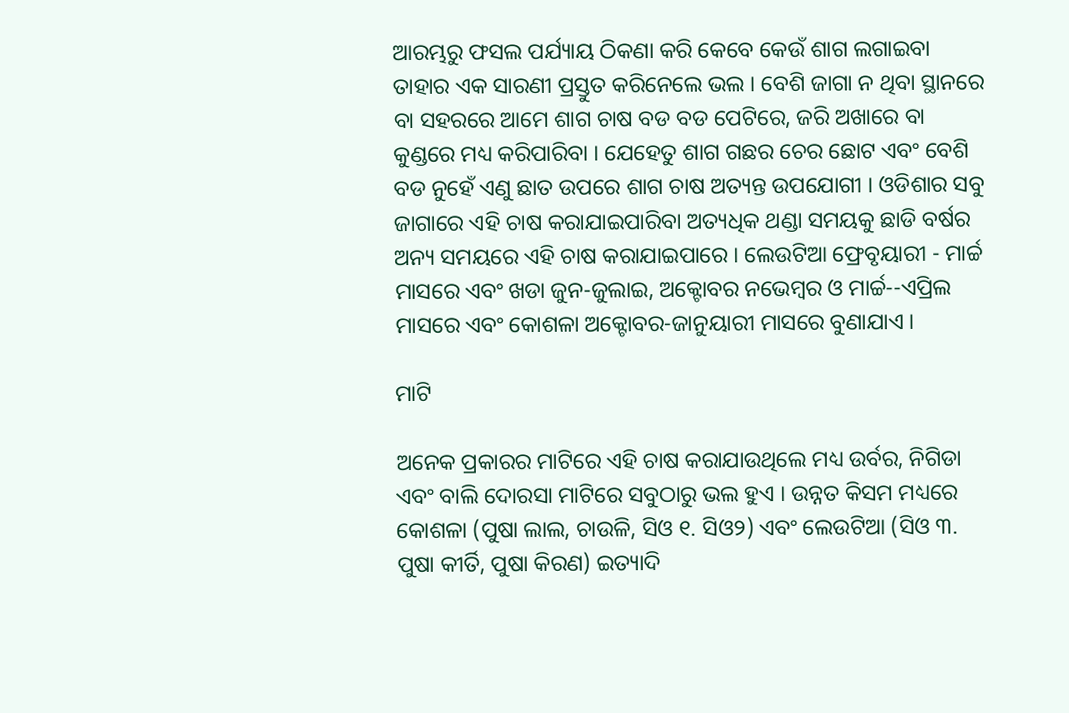ଆରମ୍ଭରୁ ଫସଲ ପର୍ଯ୍ୟାୟ ଠିକଣା କରି କେବେ କେଉଁ ଶାଗ ଲଗାଇବା ତାହାର ଏକ ସାରଣୀ ପ୍ରସ୍ତୁତ କରିନେଲେ ଭଲ । ବେଶି ଜାଗା ନ ଥିବା ସ୍ଥାନରେ ବା ସହରରେ ଆମେ ଶାଗ ଚାଷ ବଡ ବଡ ପେଟିରେ, ଜରି ଅଖାରେ ବା କୁଣ୍ଡରେ ମଧ୍ୟ କରିପାରିବା । ଯେହେତୁ ଶାଗ ଗଛର ଚେର ଛୋଟ ଏବଂ ବେଶି ବଡ ନୁହେଁ ଏଣୁ ଛାତ ଉପରେ ଶାଗ ଚାଷ ଅତ୍ୟନ୍ତ ଉପଯୋଗୀ । ଓଡିଶାର ସବୁ ଜାଗାରେ ଏହି ଚାଷ କରାଯାଇପାରିବା ଅତ୍ୟଧିକ ଥଣ୍ଡା ସମୟକୁ ଛାଡି ବର୍ଷର ଅନ୍ୟ ସମୟରେ ଏହି ଚାଷ କରାଯାଇପାରେ । ଲେଉଟିଆ ଫ୍ରେବୃୟାରୀ - ମାର୍ଚ୍ଚ ମାସରେ ଏବଂ ଖଡା ଜୁନ-ଜୁଲାଇ, ଅକ୍ଟୋବର ନଭେମ୍ବର ଓ ମାର୍ଚ୍ଚ--ଏପ୍ରିଲ ମାସରେ ଏବଂ କୋଶଳା ଅକ୍ଟୋବର-ଜାନୁୟାରୀ ମାସରେ ବୁଣାଯାଏ ।

ମାଟି

ଅନେକ ପ୍ରକାରର ମାଟିରେ ଏହି ଚାଷ କରାଯାଉଥିଲେ ମଧ୍ୟ ଉର୍ବର, ନିଗିଡା ଏବଂ ବାଲି ଦୋରସା ମାଟିରେ ସବୁଠାରୁ ଭଲ ହୁଏ । ଉନ୍ନତ କିସମ ମଧ୍ୟରେ କୋଶଳା (ପୁଷା ଲାଲ, ଚାଉଳି, ସିଓ ୧. ସିଓ୨) ଏବଂ ଲେଉଟିଆ (ସିଓ ୩. ପୁଷା କୀର୍ତି, ପୁଷା କିରଣ) ଇତ୍ୟାଦି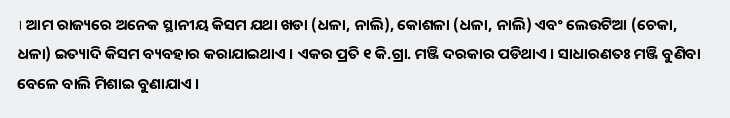। ଆମ ରାଜ୍ୟରେ ଅନେକ ସ୍ଥାନୀୟ କିସମ ଯଥା ଖଡା (ଧଳା, ନାଲି), କୋଶଳା (ଧଳା, ନାଲି) ଏବଂ ଲେଉଟିଆ (ଚେକା, ଧଳା) ଇତ୍ୟାଦି କିସମ ବ୍ୟବହାର କରାଯାଇଥାଏ । ଏକର ପ୍ରତି ୧ କି.ଗ୍ରା. ମଞ୍ଜି ଦରକାର ପଡିଥାଏ । ସାଧାରଣତଃ ମଞ୍ଜି ବୁଣିବା ବେଳେ ବାଲି ମିଶାଇ ବୁଣାଯାଏ ।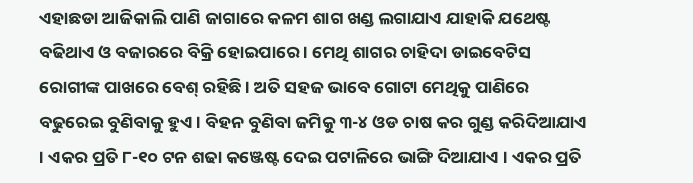ଏହାଛଡା ଆଜିକାଲି ପାଣି ଜାଗାରେ କଳମ ଶାଗ ଖଣ୍ଡ ଲଗାଯାଏ ଯାହାକି ଯଥେଷ୍ଟ ବଢିଥାଏ ଓ ବଜାରରେ ବିକ୍ରି ହୋଇପାରେ । ମେଥି ଶାଗର ଚାହିଦା ଡାଇବେଟିସ ରୋଗୀଙ୍କ ପାଖରେ ବେଶ୍ ରହିଛି । ଅତି ସହଜ ଭାବେ ଗୋଟା ମେଥିକୁ ପାଣିରେ ବଢୁରେଇ ବୁଣିବାକୁ ହୁଏ । ବିହନ ବୁଣିବା ଜମିକୁ ୩-୪ ଓଡ ଚାଷ କର ଗୁଣ୍ଡ କରିଦିଆଯାଏ  । ଏକର ପ୍ରତି ୮-୧୦ ଟନ ଶଢା କଞ୍ଜେଷ୍ଟ ଦେଇ ପଟାଳିରେ ଭାଙ୍ଗି ଦିଆଯାଏ । ଏକର ପ୍ରତି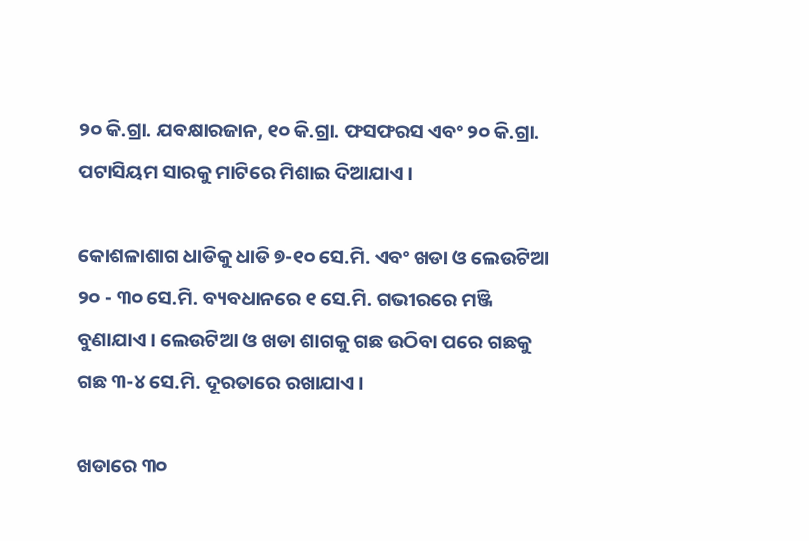୨୦ କି.ଗ୍ରା. ଯବକ୍ଷାରଜାନ, ୧୦ କି.ଗ୍ରା. ଫସଫରସ ଏବଂ ୨୦ କି.ଗ୍ରା. ପଟାସିୟମ ସାରକୁ ମାଟିରେ ମିଶାଇ ଦିଆଯାଏ ।

କୋଶଳାଶାଗ ଧାଡିକୁ ଧାଡି ୭-୧୦ ସେ.ମି. ଏବଂ ଖଡା ଓ ଲେଉଟିଆ ୨୦ - ୩୦ ସେ.ମି. ବ୍ୟବଧାନରେ ୧ ସେ.ମି. ଗଭୀରରେ ମଞ୍ଜି ବୁଣାଯାଏ । ଲେଉଟିଆ ଓ ଖଡା ଶାଗକୁ ଗଛ ଉଠିବା ପରେ ଗଛକୁ ଗଛ ୩-୪ ସେ.ମି. ଦୂରତାରେ ରଖାଯାଏ ।

ଖଡାରେ ୩୦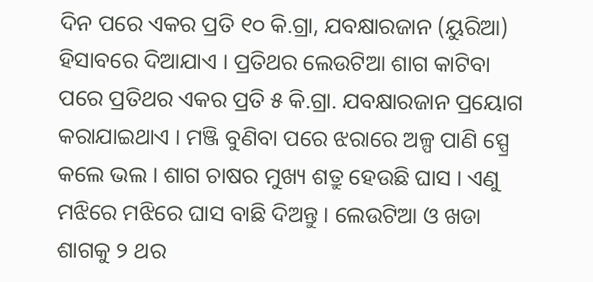ଦିନ ପରେ ଏକର ପ୍ରତି ୧୦ କି.ଗ୍ରା, ଯବକ୍ଷାରଜାନ (ୟୁରିଆ) ହିସାବରେ ଦିଆଯାଏ । ପ୍ରତିଥର ଲେଉଟିଆ ଶାଗ କାଟିବା ପରେ ପ୍ରତିଥର ଏକର ପ୍ରତି ୫ କି.ଗ୍ରା. ଯବକ୍ଷାରଜାନ ପ୍ରୟୋଗ କରାଯାଇଥାଏ । ମଞ୍ଜି ବୁଣିବା ପରେ ଝରାରେ ଅଳ୍ପ ପାଣି ସ୍ପ୍ରେ କଲେ ଭଲ । ଶାଗ ଚାଷର ମୁଖ୍ୟ ଶତ୍ରୁ ହେଉଛି ଘାସ । ଏଣୁ ମଝିରେ ମଝିରେ ଘାସ ବାଛି ଦିଅନ୍ତୁ । ଲେଉଟିଆ ଓ ଖଡା ଶାଗକୁ ୨ ଥର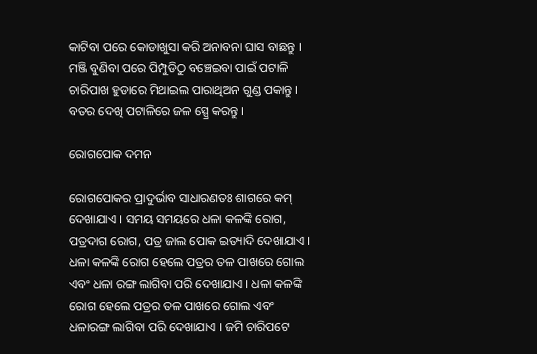କାଟିବା ପରେ କୋଡାଖୁସା କରି ଅନାବନା ଘାସ ବାଛନ୍ତୁ । ମଞ୍ଜି ବୁଣିବା ପରେ ପିମ୍ପୁଡିଠୁ ବଞ୍ଚେଇବା ପାଇଁ ପଟାଳି ଚାରିପାଖ ହୁଡାରେ ମିଥାଇଲ ପାରାଥିଅନ ଗୁଣ୍ଡ ପକାନ୍ତୁ । ବତର ଦେଖି ପଟାଳିରେ ଜଳ ସ୍ପ୍ରେ କରନ୍ତୁ ।

ରୋଗପୋକ ଦମନ

ରୋଗପୋକର ପ୍ରାଦୁର୍ଭାବ ସାଧାରଣତଃ ଶାଗରେ କମ୍ ଦେଖାଯାଏ । ସମୟ ସମୟରେ ଧଳା କଳଙ୍କି ରୋଗ, ପତ୍ରଦାଗ ରୋଗ, ପତ୍ର ଜାଲ ପୋକ ଇତ୍ୟାଦି ଦେଖାଯାଏ । ଧଳା କଳଙ୍କି ରୋଗ ହେଲେ ପତ୍ରର ତଳ ପାଖରେ ଗୋଲ ଏବଂ ଧଳା ରଙ୍ଗ ଲାଗିବା ପରି ଦେଖାଯାଏ । ଧଳା କଳଙ୍କି ରୋଗ ହେଲେ ପତ୍ରର ତଳ ପାଖରେ ଗୋଲ ଏବଂ ଧଳାରଙ୍ଗ ଲାଗିବା ପରି ଦେଖାଯାଏ । ଜମି ଚାରିପଟେ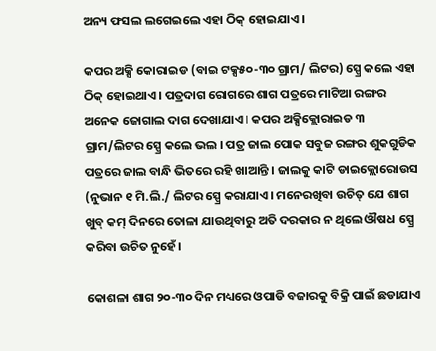ଅନ୍ୟ ଫସଲ ଲଗେଇଲେ ଏହା ଠିକ୍ ହୋଇଯାଏ ।

କପର ଅକ୍ସି କୋରାଇଡ (ବାଇ ଟକ୍ସ୫୦-୩୦ ଗ୍ରାମ/ ଲିଟର) ସ୍ପ୍ରେ କଲେ ଏହା ଠିକ୍ ହୋଇଥାଏ । ପତ୍ରଦାଗ ରୋଗରେ ଶାଗ ପତ୍ରରେ ମାଟିଆ ରଙ୍ଗର ଅନେକ ଜୋଗାଲ ଦାଗ ଦେଖାଯାଏ I କପର ଅକ୍ସିକ୍ଲୋରାଇଡ ୩ ଗ୍ରାମ/ଲିଟର ସ୍ପ୍ରେ କଲେ ଭଲ । ପତ୍ର ଜାଲ ପୋକ ସବୁଜ ରଙ୍ଗର ଶୁକଗୁଡିକ ପତ୍ରରେ ଜାଲ ବାନ୍ଧି ଭିତରେ ରହି ଖାଆନ୍ତି । ଜାଲକୁ କାଟି ଡାଇକ୍ଲୋରୋଉସ (ନୁଭାନ ୧ ମି.ଲି./ ଲିଟର ସ୍ପ୍ରେ କରାଯାଏ । ମନେରଖିବା ଉଚିତ୍ ଯେ ଶାଗ ଖୁବ୍ କମ୍ ଦିନରେ ତୋଳା ଯାଉଥିବାରୁ ଅତି ଦରକାର ନ ଥିଲେ ଔଷଧ ସ୍ପ୍ରେ କରିବା ଉଚିତ ନୁହେଁ।

କୋଶଳା ଶାଗ ୨୦-୩୦ ଦିନ ମଧ୍ୟରେ ଓପାଡି ବଜାରକୁ ବିକ୍ରି ପାଇଁ ଛଡାଯାଏ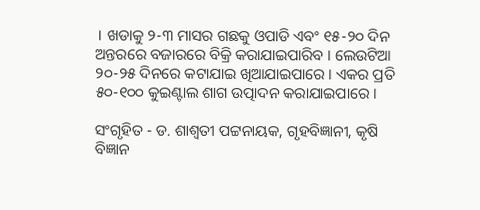। ଖଡାକୁ ୨-୩ ମାସର ଗଛକୁ ଓପାଡି ଏବଂ ୧୫-୨୦ ଦିନ ଅନ୍ତରରେ ବଜାରରେ ବିକ୍ରି କରାଯାଇପାରିବ । ଲେଉଟିଆ ୨୦-୨୫ ଦିନରେ କଟାଯାଇ ଖିଆଯାଇପାରେ । ଏକର ପ୍ରତି ୫୦-୧୦୦ କୁଇଣ୍ଟାଲ ଶାଗ ଉତ୍ପାଦନ କରାଯାଇପାରେ ।

ସଂଗୃହିତ - ଡ. ଶାଶ୍ଵତୀ ପଟ୍ଟନାୟକ, ଗୃହବିଜ୍ଞାନୀ, କୃଷି ବିଜ୍ଞାନ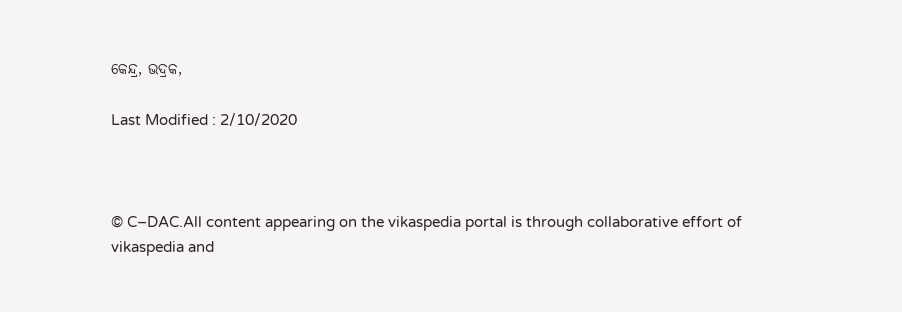କେନ୍ଦ୍ର, ଭଦ୍ରକ,

Last Modified : 2/10/2020



© C–DAC.All content appearing on the vikaspedia portal is through collaborative effort of vikaspedia and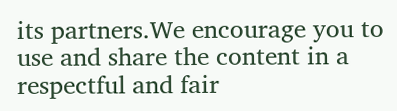its partners.We encourage you to use and share the content in a respectful and fair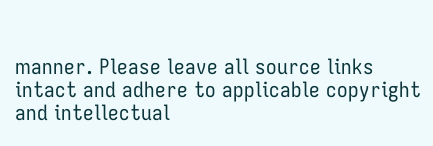manner. Please leave all source links intact and adhere to applicable copyright and intellectual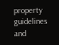property guidelines and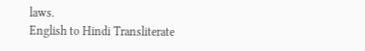laws.
English to Hindi Transliterate